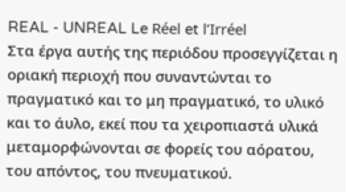REAL - UNREAL Le Réel et l’Irréel
Στα έργα αυτής της περιόδου προσεγγίζεται η οριακή περιοχή που συναντώνται το πραγματικό και το μη πραγματικό, το υλικό και το άυλο, εκεί που τα χειροπιαστά υλικά μεταμορφώνονται σε φορείς του αόρατου, του απόντος, του πνευματικού.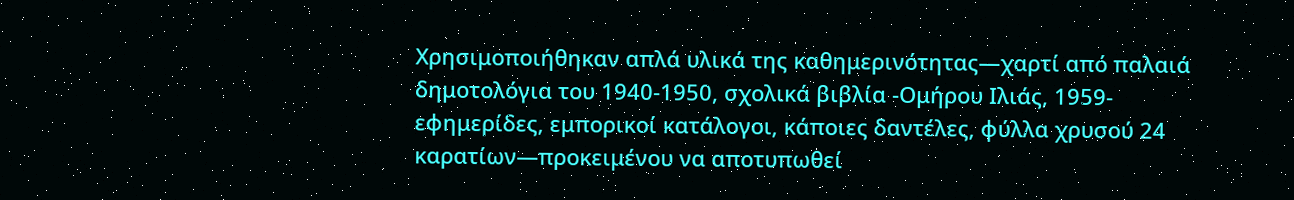Χρησιμοποιήθηκαν απλά υλικά της καθημερινότητας—χαρτί από παλαιά δημοτολόγια του 1940-1950, σχολικά βιβλία -Ομήρου Ιλιάς, 1959- εφημερίδες, εμπορικοί κατάλογοι, κάποιες δαντέλες, φύλλα χρυσού 24 καρατίων—προκειμένου να αποτυπωθεί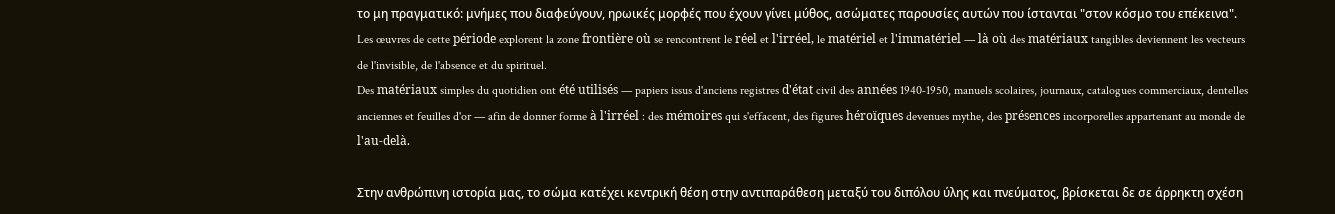το μη πραγματικό: μνήμες που διαφεύγουν, ηρωικές μορφές που έχουν γίνει μύθος, ασώματες παρουσίες αυτών που ίστανται "στον κόσμο του επέκεινα".
Les œuvres de cette période explorent la zone frontière où se rencontrent le réel et l'irréel, le matériel et l'immatériel — là où des matériaux tangibles deviennent les vecteurs de l'invisible, de l'absence et du spirituel.
Des matériaux simples du quotidien ont été utilisés — papiers issus d'anciens registres d'état civil des années 1940‑1950, manuels scolaires, journaux, catalogues commerciaux, dentelles anciennes et feuilles d'or — afin de donner forme à l'irréel : des mémoires qui s'effacent, des figures héroïques devenues mythe, des présences incorporelles appartenant au monde de l'au‑delà.

Στην ανθρώπινη ιστορία μας, το σώμα κατέχει κεντρική θέση στην αντιπαράθεση μεταξύ του διπόλου ύλης και πνεύματος, βρίσκεται δε σε άρρηκτη σχέση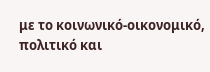με το κοινωνικό-οικονομικό, πολιτικό και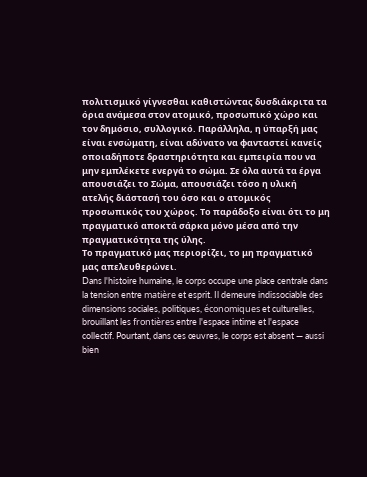πολιτισμικό γίγνεσθαι καθιστώντας δυσδιάκριτα τα όρια ανάμεσα στον ατομικό, προσωπικό χώρο και τον δημόσιο, συλλογικό. Παράλληλα, η ύπαρξή μας είναι ενσώματη, είναι αδύνατο να φανταστεί κανείς οποιαδήποτε δραστηριότητα και εμπειρία που να μην εμπλέκετε ενεργά το σώμα. Σε όλα αυτά τα έργα απουσιάζει το Σώμα, απουσιάζει τόσο η υλική ατελής διάστασή του όσο και ο ατομικός προσωπικός του χώρος. Το παράδοξο είναι ότι το μη πραγματικό αποκτά σάρκα μόνο μέσα από την πραγματικότητα της ύλης.
Tο πραγματικό μας περιορίζει, το μη πραγματικό μας απελευθερώνει.
Dans l'histoire humaine, le corps occupe une place centrale dans la tension entre matière et esprit. Il demeure indissociable des dimensions sociales, politiques, économiques et culturelles, brouillant les frontières entre l'espace intime et l'espace collectif. Pourtant, dans ces œuvres, le corps est absent — aussi bien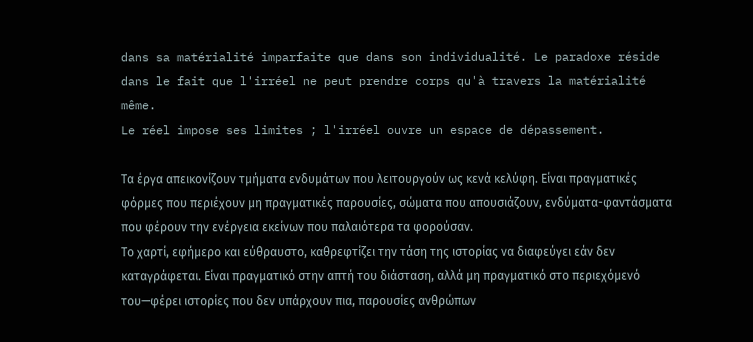dans sa matérialité imparfaite que dans son individualité. Le paradoxe réside dans le fait que l'irréel ne peut prendre corps qu'à travers la matérialité même.
Le réel impose ses limites ; l'irréel ouvre un espace de dépassement.

Τα έργα απεικονίζουν τμήματα ενδυμάτων που λειτουργούν ως κενά κελύφη. Είναι πραγματικές φόρμες που περιέχουν μη πραγματικές παρουσίες, σώματα που απουσιάζουν, ενδύματα-φαντάσματα που φέρουν την ενέργεια εκείνων που παλαιότερα τα φορούσαν.
Το χαρτί, εφήμερο και εύθραυστο, καθρεφτίζει την τάση της ιστορίας να διαφεύγει εάν δεν καταγράφεται. Είναι πραγματικό στην απτή του διάσταση, αλλά μη πραγματικό στο περιεχόμενό του—φέρει ιστορίες που δεν υπάρχουν πια, παρουσίες ανθρώπων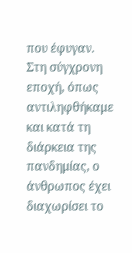που έφυγαν.
Στη σύγχρονη εποχή, όπως αντιληφθήκαμε και κατά τη διάρκεια της
πανδημίας, ο άνθρωπος έχει διαχωρίσει το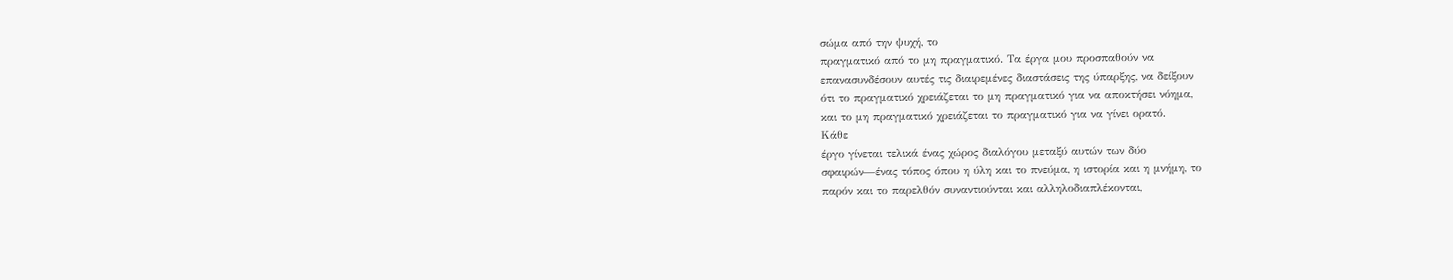σώμα από την ψυχή, το
πραγματικό από το μη πραγματικό. Τα έργα μου προσπαθούν να
επανασυνδέσουν αυτές τις διαιρεμένες διαστάσεις της ύπαρξης, να δείξουν
ότι το πραγματικό χρειάζεται το μη πραγματικό για να αποκτήσει νόημα,
και το μη πραγματικό χρειάζεται το πραγματικό για να γίνει ορατό.
Κάθε
έργο γίνεται τελικά ένας χώρος διαλόγου μεταξύ αυτών των δύο
σφαιρών—ένας τόπος όπου η ύλη και το πνεύμα, η ιστορία και η μνήμη, το
παρόν και το παρελθόν συναντιούνται και αλληλοδιαπλέκονται,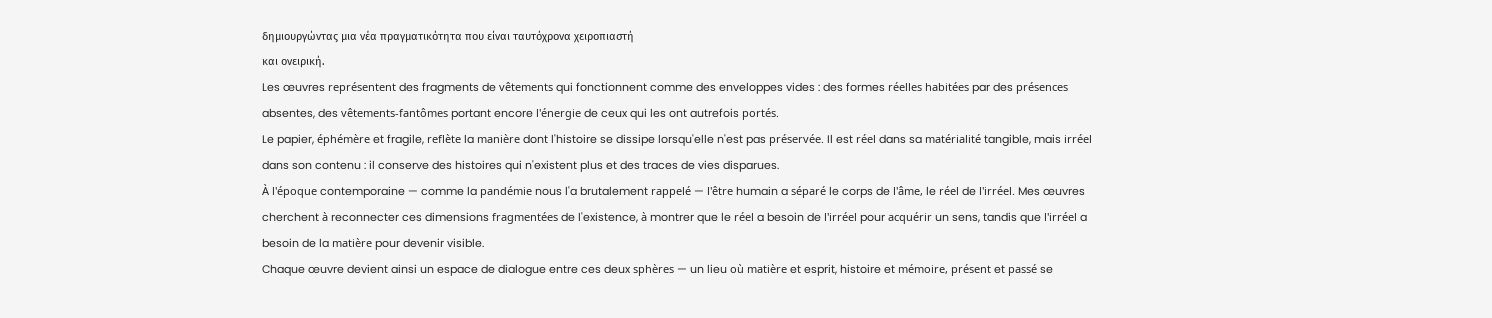δημιουργώντας μια νέα πραγματικότητα που είναι ταυτόχρονα χειροπιαστή
και ονειρική.
Les œuvres représentent des fragments de vêtements qui fonctionnent comme des enveloppes vides : des formes réelles habitées par des présences absentes, des vêtements‑fantômes portant encore l'énergie de ceux qui les ont autrefois portés.
Le papier, éphémère et fragile, reflète la manière dont l'histoire se dissipe lorsqu'elle n'est pas préservée. Il est réel dans sa matérialité tangible, mais irréel dans son contenu : il conserve des histoires qui n'existent plus et des traces de vies disparues.
À l'époque contemporaine — comme la pandémie nous l'a brutalement rappelé — l'être humain a séparé le corps de l'âme, le réel de l'irréel. Mes œuvres cherchent à reconnecter ces dimensions fragmentées de l'existence, à montrer que le réel a besoin de l'irréel pour acquérir un sens, tandis que l'irréel a besoin de la matière pour devenir visible.
Chaque œuvre devient ainsi un espace de dialogue entre ces deux sphères — un lieu où matière et esprit, histoire et mémoire, présent et passé se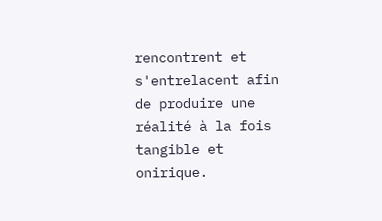rencontrent et s'entrelacent afin de produire une réalité à la fois tangible et onirique.